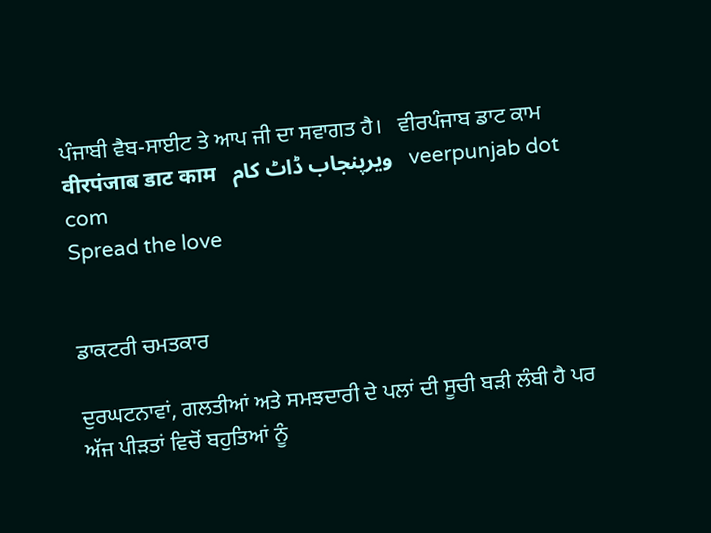ਪੰਜਾਬੀ ਵੈਬ-ਸਾਈਟ ਤੇ ਆਪ ਜੀ ਦਾ ਸਵਾਗਤ ਹੈ।   ਵੀਰਪੰਜਾਬ ਡਾਟ ਕਾਮ  वीरपंजाब डाट काम   ویرپنجاب ڈاٹ کام   veerpunjab dot com
Spread the love


ਡਾਕਟਰੀ ਚਮਤਕਾਰ

ਦੁਰਘਟਨਾਵਾਂ, ਗਲਤੀਆਂ ਅਤੇ ਸਮਝਦਾਰੀ ਦੇ ਪਲਾਂ ਦੀ ਸੂਚੀ ਬੜੀ ਲੰਬੀ ਹੈ ਪਰ ਅੱਜ ਪੀੜਤਾਂ ਵਿਚੋਂ ਬਹੁਤਿਆਂ ਨੂੰ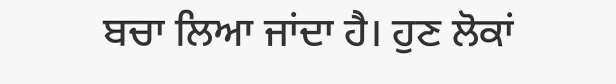ਬਚਾ ਲਿਆ ਜਾਂਦਾ ਹੈ। ਹੁਣ ਲੋਕਾਂ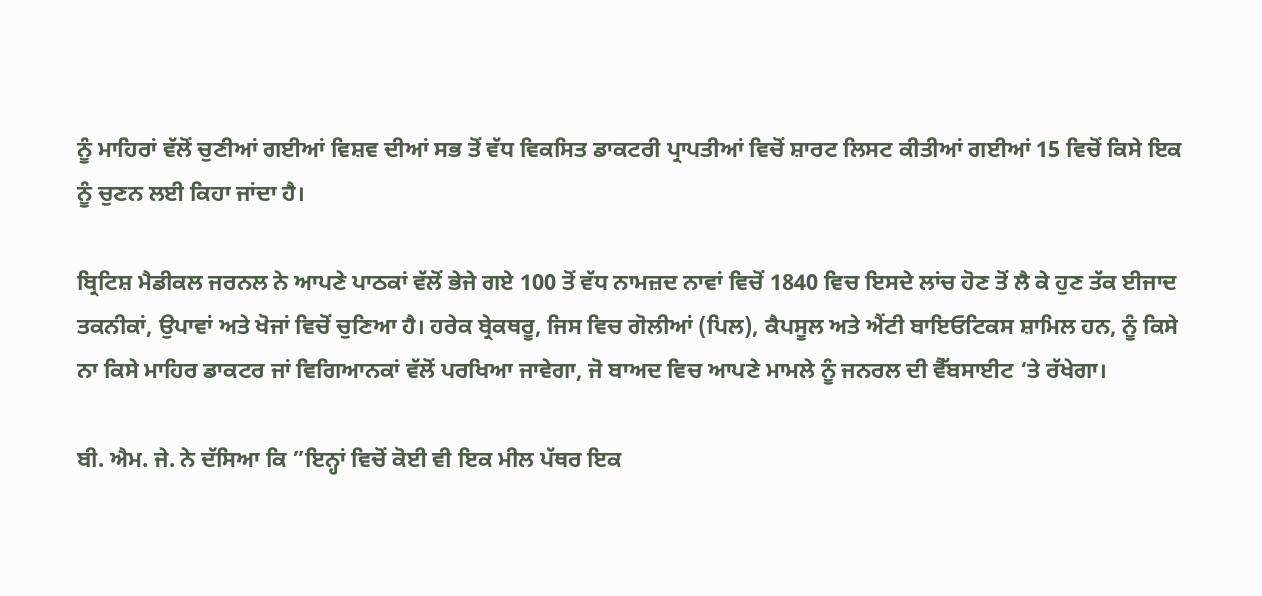ਨੂੰ ਮਾਹਿਰਾਂ ਵੱਲੋਂ ਚੁਣੀਆਂ ਗਈਆਂ ਵਿਸ਼ਵ ਦੀਆਂ ਸਭ ਤੋਂ ਵੱਧ ਵਿਕਸਿਤ ਡਾਕਟਰੀ ਪ੍ਰਾਪਤੀਆਂ ਵਿਚੋਂ ਸ਼ਾਰਟ ਲਿਸਟ ਕੀਤੀਆਂ ਗਈਆਂ 15 ਵਿਚੋਂ ਕਿਸੇ ਇਕ ਨੂੰ ਚੁਣਨ ਲਈ ਕਿਹਾ ਜਾਂਦਾ ਹੈ।

ਬ੍ਰਿਟਿਸ਼ ਮੈਡੀਕਲ ਜਰਨਲ ਨੇ ਆਪਣੇ ਪਾਠਕਾਂ ਵੱਲੋਂ ਭੇਜੇ ਗਏ 100 ਤੋਂ ਵੱਧ ਨਾਮਜ਼ਦ ਨਾਵਾਂ ਵਿਚੋਂ 1840 ਵਿਚ ਇਸਦੇ ਲਾਂਚ ਹੋਣ ਤੋਂ ਲੈ ਕੇ ਹੁਣ ਤੱਕ ਈਜਾਦ ਤਕਨੀਕਾਂ, ਉਪਾਵਾਂ ਅਤੇ ਖੋਜਾਂ ਵਿਚੋਂ ਚੁਣਿਆ ਹੈ। ਹਰੇਕ ਬ੍ਰੇਕਥਰੂ, ਜਿਸ ਵਿਚ ਗੋਲੀਆਂ (ਪਿਲ), ਕੈਪਸੂਲ ਅਤੇ ਐਂਟੀ ਬਾਇਓਟਿਕਸ ਸ਼ਾਮਿਲ ਹਨ, ਨੂੰ ਕਿਸੇ ਨਾ ਕਿਸੇ ਮਾਹਿਰ ਡਾਕਟਰ ਜਾਂ ਵਿਗਿਆਨਕਾਂ ਵੱਲੋਂ ਪਰਖਿਆ ਜਾਵੇਗਾ, ਜੋ ਬਾਅਦ ਵਿਚ ਆਪਣੇ ਮਾਮਲੇ ਨੂੰ ਜਨਰਲ ਦੀ ਵੈੱਬਸਾਈਟ ‘ਤੇ ਰੱਖੇਗਾ।

ਬੀ. ਐਮ. ਜੇ. ਨੇ ਦੱਸਿਆ ਕਿ ”ਇਨ੍ਹਾਂ ਵਿਚੋਂ ਕੋਈ ਵੀ ਇਕ ਮੀਲ ਪੱਥਰ ਇਕ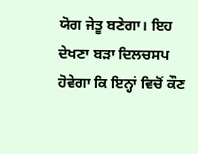ਯੋਗ ਜੇਤੂ ਬਣੇਗਾ। ਇਹ ਦੇਖਣਾ ਬੜਾ ਦਿਲਚਸਪ ਹੋਵੇਗਾ ਕਿ ਇਨ੍ਹਾਂ ਵਿਚੋਂ ਕੌਣ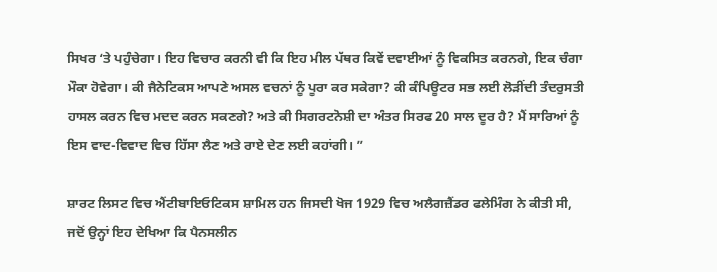ਸਿਖਰ ‘ਤੇ ਪਹੁੰਚੇਗਾ। ਇਹ ਵਿਚਾਰ ਕਰਨੀ ਵੀ ਕਿ ਇਹ ਮੀਲ ਪੱਥਰ ਕਿਵੇਂ ਦਵਾਈਆਂ ਨੂੰ ਵਿਕਸਿਤ ਕਰਨਗੇ, ਇਕ ਚੰਗਾ ਮੌਕਾ ਹੋਵੇਗਾ। ਕੀ ਜੈਨੇਟਿਕਸ ਆਪਣੇ ਅਸਲ ਵਚਨਾਂ ਨੂੰ ਪੂਰਾ ਕਰ ਸਕੇਗਾ? ਕੀ ਕੰਪਿਊਟਰ ਸਭ ਲਈ ਲੋੜੀਂਦੀ ਤੰਦਰੁਸਤੀ ਹਾਸਲ ਕਰਨ ਵਿਚ ਮਦਦ ਕਰਨ ਸਕਣਗੇ? ਅਤੇ ਕੀ ਸਿਗਰਟਨੋਸ਼ੀ ਦਾ ਅੰਤਰ ਸਿਰਫ 20 ਸਾਲ ਦੂਰ ਹੈ? ਮੈਂ ਸਾਰਿਆਂ ਨੂੰ ਇਸ ਵਾਦ-ਵਿਵਾਦ ਵਿਚ ਹਿੱਸਾ ਲੈਣ ਅਤੇ ਰਾਏ ਦੇਣ ਲਈ ਕਹਾਂਗੀ। ”

ਸ਼ਾਰਟ ਲਿਸਟ ਵਿਚ ਐਂਟੀਬਾਇਓਟਿਕਸ ਸ਼ਾਮਿਲ ਹਨ ਜਿਸਦੀ ਖੋਜ 1929 ਵਿਚ ਅਲੈਗਜ਼ੈਂਡਰ ਫਲੇਮਿੰਗ ਨੇ ਕੀਤੀ ਸੀ, ਜਦੋਂ ਉਨ੍ਹਾਂ ਇਹ ਦੇਖਿਆ ਕਿ ਪੈਨਸਲੀਨ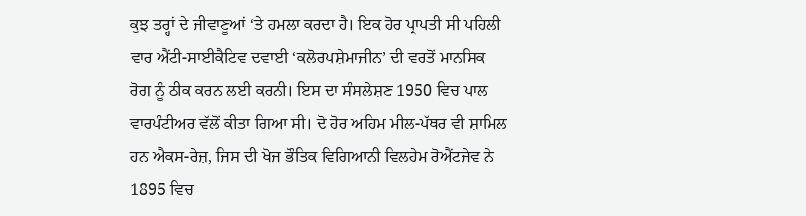ਕੁਝ ਤਰ੍ਹਾਂ ਦੇ ਜੀਵਾਣੂਆਂ ‘ਤੇ ਹਮਲਾ ਕਰਦਾ ਹੈ। ਇਕ ਹੋਰ ਪ੍ਰਾਪਤੀ ਸੀ ਪਹਿਲੀ ਵਾਰ ਐਂਟੀ-ਸਾਈਕੈਟਿਵ ਦਵਾਈ ‘ਕਲੋਰਪਸ਼ੇਮਾਜੀਨ’ ਦੀ ਵਰਤੋਂ ਮਾਨਸਿਕ ਰੋਗ ਨੂੰ ਠੀਕ ਕਰਨ ਲਈ ਕਰਨੀ। ਇਸ ਦਾ ਸੰਸਲੇਸ਼ਣ 1950 ਵਿਚ ਪਾਲ ਵਾਰਪੰਟੀਅਰ ਵੱਲੋਂ ਕੀਤਾ ਗਿਆ ਸੀ। ਦੋ ਹੋਰ ਅਹਿਮ ਮੀਲ-ਪੱਥਰ ਵੀ ਸ਼ਾਮਿਲ ਹਨ ਐਕਸ-ਰੇਜ਼, ਜਿਸ ਦੀ ਖੋਜ ਭੌਤਿਕ ਵਿਗਿਆਨੀ ਵਿਲਹੇਮ ਰੋਐਂਟਜੇਵ ਨੇ 1895 ਵਿਚ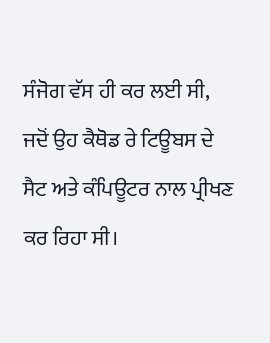ਸੰਜੋਗ ਵੱਸ ਹੀ ਕਰ ਲਈ ਸੀ, ਜਦੋਂ ਉਹ ਕੈਥੋਡ ਰੇ ਟਿਊਬਸ ਦੇ ਸੈਟ ਅਤੇ ਕੰਪਿਊਟਰ ਨਾਲ ਪ੍ਰੀਖਣ ਕਰ ਰਿਹਾ ਸੀ।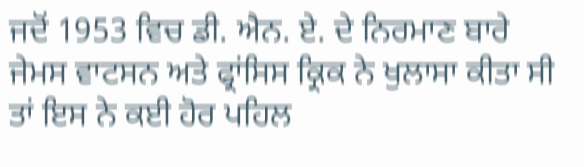ਜਦੋਂ 1953 ਵਿਚ ਡੀ. ਐਨ. ਏ. ਦੇ ਨਿਰਮਾਣ ਬਾਰੇ ਜੇਮਸ ਵਾਟਸਨ ਅਤੇ ਫ੍ਰਾਂਸਿਸ ਕ੍ਰਿਕ ਨੇ ਖੁਲਾਸਾ ਕੀਤਾ ਸੀ ਤਾਂ ਇਸ ਨੇ ਕਈ ਹੋਰ ਪਹਿਲ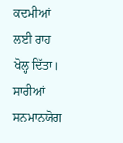ਕਦਮੀਆਂ ਲਈ ਰਾਹ ਖੋਲ੍ਹ ਦਿੱਤਾ। ਸਾਰੀਆਂ ਸਨਮਾਨਯੋਗ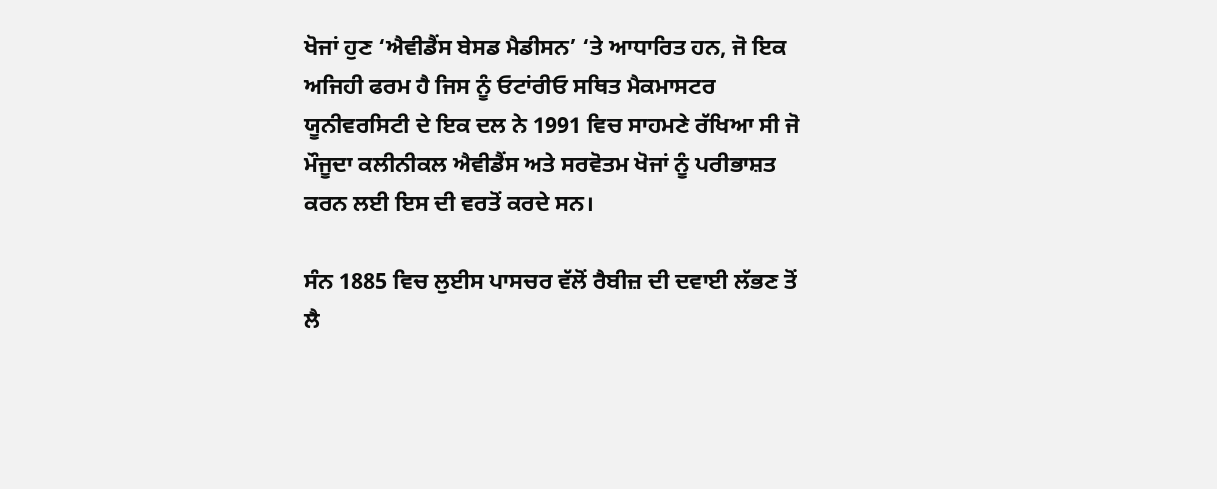ਖੋਜਾਂ ਹੁਣ ‘ਐਵੀਡੈਂਸ ਬੇਸਡ ਮੈਡੀਸਨ’ ‘ਤੇ ਆਧਾਰਿਤ ਹਨ, ਜੋ ਇਕ ਅਜਿਹੀ ਫਰਮ ਹੈ ਜਿਸ ਨੂੰ ਓਟਾਂਰੀਓ ਸਥਿਤ ਮੈਕਮਾਸਟਰ ਯੂਨੀਵਰਸਿਟੀ ਦੇ ਇਕ ਦਲ ਨੇ 1991 ਵਿਚ ਸਾਹਮਣੇ ਰੱਖਿਆ ਸੀ ਜੋ ਮੌਜੂਦਾ ਕਲੀਨੀਕਲ ਐਵੀਡੈਂਸ ਅਤੇ ਸਰਵੋਤਮ ਖੋਜਾਂ ਨੂੰ ਪਰੀਭਾਸ਼ਤ ਕਰਨ ਲਈ ਇਸ ਦੀ ਵਰਤੋਂ ਕਰਦੇ ਸਨ।

ਸੰਨ 1885 ਵਿਚ ਲੁਈਸ ਪਾਸਚਰ ਵੱਲੋਂ ਰੈਬੀਜ਼ ਦੀ ਦਵਾਈ ਲੱਭਣ ਤੋਂ ਲੈ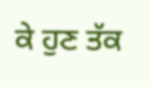ਕੇ ਹੁਣ ਤੱਕ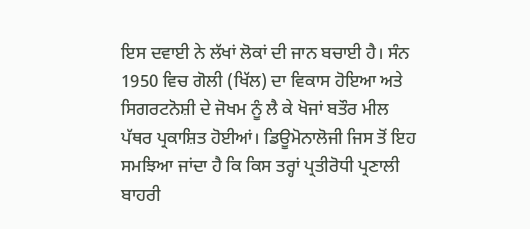ਇਸ ਦਵਾਈ ਨੇ ਲੱਖਾਂ ਲੋਕਾਂ ਦੀ ਜਾਨ ਬਚਾਈ ਹੈ। ਸੰਨ 1950 ਵਿਚ ਗੋਲੀ (ਖਿੱਲ) ਦਾ ਵਿਕਾਸ ਹੋਇਆ ਅਤੇ ਸਿਗਰਟਨੋਸ਼ੀ ਦੇ ਜੋਖਮ ਨੂੰ ਲੈ ਕੇ ਖੋਜਾਂ ਬਤੌਰ ਮੀਲ ਪੱਥਰ ਪ੍ਰਕਾਸ਼ਿਤ ਹੋਈਆਂ। ਡਿਊਮੋਨਾਲੋਜੀ ਜਿਸ ਤੋਂ ਇਹ ਸਮਝਿਆ ਜਾਂਦਾ ਹੈ ਕਿ ਕਿਸ ਤਰ੍ਹਾਂ ਪ੍ਰਤੀਰੋਧੀ ਪ੍ਰਣਾਲੀ ਬਾਹਰੀ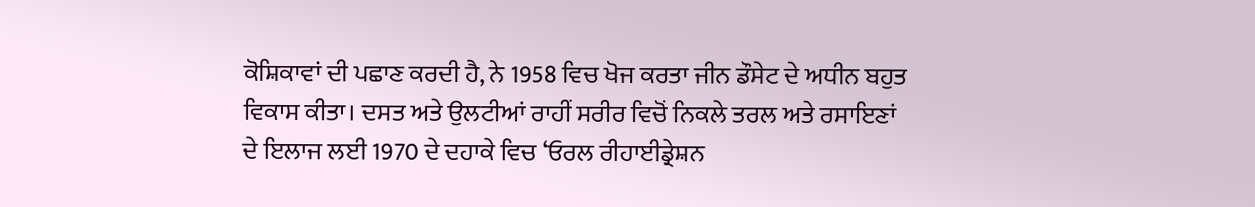ਕੋਸ਼ਿਕਾਵਾਂ ਦੀ ਪਛਾਣ ਕਰਦੀ ਹੈ, ਨੇ 1958 ਵਿਚ ਖੋਜ ਕਰਤਾ ਜੀਨ ਡੌਸੇਟ ਦੇ ਅਧੀਨ ਬਹੁਤ ਵਿਕਾਸ ਕੀਤਾ। ਦਸਤ ਅਤੇ ਉਲਟੀਆਂ ਰਾਹੀਂ ਸਰੀਰ ਵਿਚੋਂ ਨਿਕਲੇ ਤਰਲ ਅਤੇ ਰਸਾਇਣਾਂ ਦੇ ਇਲਾਜ ਲਈ 1970 ਦੇ ਦਹਾਕੇ ਵਿਚ ‘ਓਰਲ ਰੀਹਾਈਡ੍ਰੇਸ਼ਨ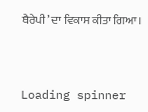ਥੈਰੇਪੀ’ ਦਾ ਵਿਕਾਸ ਕੀਤਾ ਗਿਆ।



Loading spinner